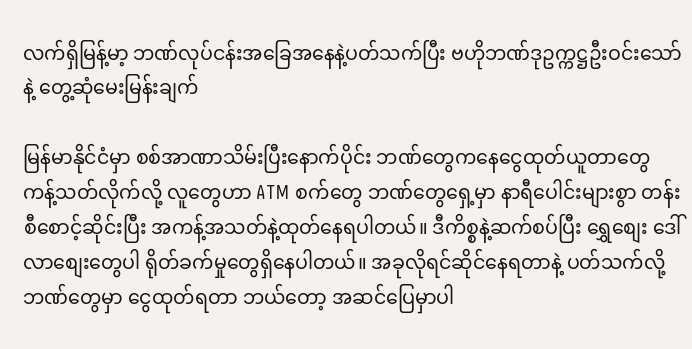လက်ရှိမြန့်မာ့ ဘဏ်လုပ်ငန်းအခြေအနေနဲ့ပတ်သက်ပြီး ဗဟိုဘဏ်ဒုဥက္ကဋ္ဌဦးဝင်းသော်နဲ့ တွေ့ဆုံမေးမြန်းချက်

မြန်မာနိုင်ငံမှာ စစ်အာဏာသိမ်းပြီးနောက်ပိုင်း ဘဏ်တွေကနေ‌ငွေထုတ်ယူတာတွေ ကန့်သတ်လိုက်လို့ လူတွေဟာ ATM စက်တွေ ဘဏ်တွေရှေ့မှာ နာရီပေါင်းများစွာ တန်းစီစောင့်ဆိုင်းပြီး အကန့်အသတ်နဲ့ထုတ်နေရပါတယ်။ ဒီကိစ္စနဲ့ဆက်စပ်ပြီး ရွှေစျေး ဒေါ်လာစျေးတွေပါ ရိုတ်ခက်မှုတွေရှိနေပါတယ်။ အခုလိုရင်ဆိုင်နေရတာနဲ့ ပတ်သက်လို့ ဘဏ်တွေမှာ ငွေထုတ်ရတာ ဘယ်တော့ အဆင်ပြေမှာပါ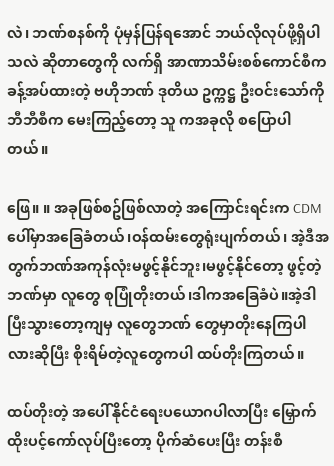လဲ၊ ဘဏ်စနစ်ကို ပုံမှန်ပြန်ရအောင် ဘယ်လိုလုပ်ဖို့ရှိပါသလဲ ဆိုတာတွေကို လက်ရှိ အာဏာသိမ်းစစ်ကောင်စီကခန့်အပ်ထားတဲ့ ဗဟိုဘဏ် ဒုတိယ ဥက္ကဋ္ဌ ဦးဝင်းသော်ကို ဘီဘီစီက မေးကြည့်တော့ သူ ကအခုလို စပြောပါတယ်။

ဖြေ။ ။ အခုဖြစ်စဥ်ဖြစ်လာတဲ့ အကြောင်းရင်းက CDM ပေါ်မှာအခြေခံတယ်၊ဝန်ထမ်းတွေရုံးပျက်တယ်၊ အဲ့ဒီအတွက်ဘဏ်အကုန်လုံးမဖွင့်နိုင်ဘူး၊မဖွင့်နိုင်တော့ ဖွင့်တဲ့ဘဏ်မှာ လူတွေ စုပြုံတိုးတယ်၊ဒါကအခြေခံပဲ။အဲ့ဒါပြီးသွားတော့ကျမှ လူတွေဘဏ် တွေမှာတိုးနေကြပါလားဆိုပြီး စိုးရိမ်တဲ့လူတွေကပါ ထပ်တိုးကြတယ်။

ထပ်တိုးတဲ့ အပေါ်နိုင်ငံရေးပယောဂပါလာပြီး မြှောက်ထိုးပင့်ကော်လုပ်ပြီးတော့ ပိုက်ဆံပေးပြီး တန်းစီ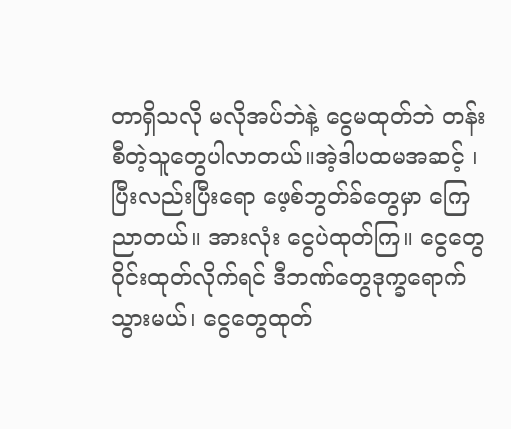တာရှိသလို မလိုအပ်ဘဲနဲ့ ငွေမထုတ်ဘဲ တန်းစီတဲ့သူတွေပါလာတယ်။အဲ့ဒါပထမအဆင့် ၊ ပြီးလည်းပြီးရော ဖေ့စ်ဘွတ်ခ်တွေမှာ ကြေညာတယ်။ အားလုံး ငွေပဲထုတ်ကြ။ ငွေတွေ ဝိုင်းထုတ်လိုက်ရင် ဒီဘဏ်တွေဒုက္ခရောက်သွားမယ်၊ ငွေတွေထုတ်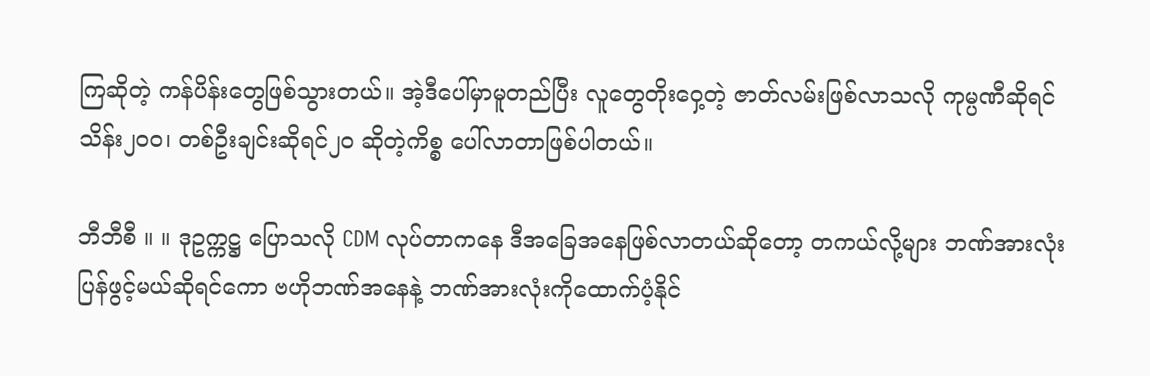ကြဆိုတဲ့ ကန်ပိန်းတွေဖြစ်သွားတယ်။ အဲ့ဒီပေါ်မှာမူတည်ပြီး လူတွေတိုးဝှေ့တဲ့ ဇာတ်လမ်းဖြစ်လာသလို ကုမ္ပဏီဆိုရင် သိန်း၂၀၀၊ တစ်ဦးချင်းဆိုရင်၂၀ ဆိုတဲ့ကိစ္စ ပေါ်လာတာဖြစ်ပါတယ်။

ဘီဘီစီ ။ ။ ဒုဥက္ကဋ္ဌ ပြောသလို CDM လုပ်တာကနေ ဒီအခြေအနေဖြစ်လာတယ်ဆိုတော့ တကယ်လို့များ ဘဏ်အားလုံး ပြန်ဖွင့်မယ်ဆိုရင်ကော ဗဟိုဘဏ်အနေနဲ့ ဘဏ်အားလုံးကိုထောက်ပံ့နိုင်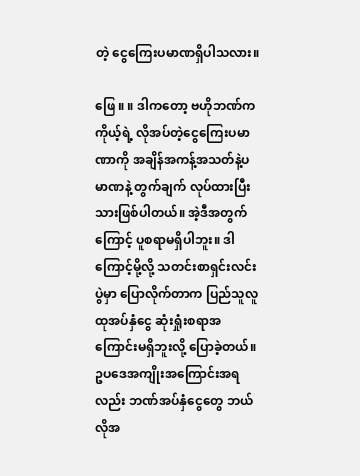တဲ့ ငွေကြေးပမာဏရှိပါသလား။

ဖြေ ။ ။ ဒါကတော့ ဗဟိုဘဏ်က ကိုယ့်ရဲ့ လိုအပ်တဲ့ငွေကြေးပမာဏာကို အချိန်အကန့်အသတ်နဲ့ပမာဏနဲ့ တွက်ချက် လုပ်ထားပြီးသားဖြစ်ပါတယ်။ အဲ့ဒီအတွက်ကြောင့် ပူစရာမရှိပါဘူး။ ဒါကြောင့်မို့လို့ သတင်းစာရှင်းလင်းပွဲမှာ ပြောလိုက်တာက ပြည်သူလူထုအပ်နှံငွေ ဆုံးရှုံးစရာအကြောင်းမရှိဘူးလို့ ပြောခဲ့တယ်။ ဥပဒေအကျိုးအကြောင်းအရလည်း ဘဏ်အပ်နှံငွေတွေ ဘယ်လိုအ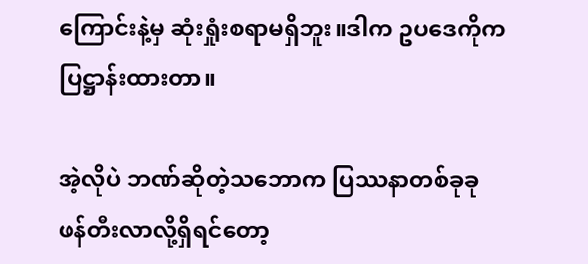ကြောင်းနဲ့မှ ဆုံးရှုံးစရာမရှိဘူး။ဒါက ဥပဒေကိုက ပြဋ္ဌာန်းထားတာ။

အဲ့လိုပဲ ဘဏ်ဆိုတဲ့သဘောက ပြဿနာတစ်ခုခု ဖန်တီးလာလို့ရှိရင်တော့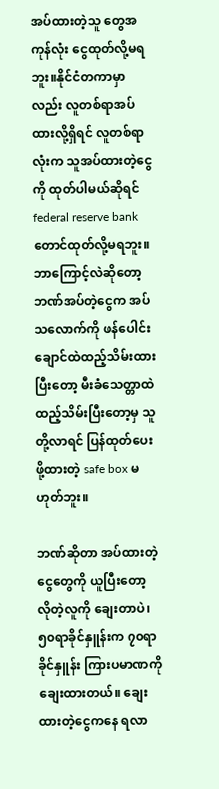အပ်ထားတဲ့သူ တွေအကုန်လုံး ငွေထုတ်လို့မရဘူး။နိုင်ငံတကာမှာလည်း လူတစ်ရာအပ်ထားလို့ရှိရင် လူတစ်ရာလုံးက သူအပ်ထားတဲ့ငွေကို ထုတ်ပါမယ်ဆိုရင် federal reserve bank တောင်ထုတ်လို့မရဘူး။ ဘာကြောင့်လဲဆိုတော့ ဘဏ်အပ်တဲ့ငွေက အပ်သလောက်ကို ဖန်ပေါင်းချောင်ထဲထည့်သိမ်းထားပြီးတော့ မီးခံသေတ္တာထဲထည့်သိမ်းပြီးတော့မှ သူတို့လာရင် ပြန်ထုတ်ပေးဖို့ထားတဲ့ safe box မဟုတ်ဘူး။

ဘဏ်ဆိုတာ အပ်ထားတဲ့ငွေတွေကို ယူပြီးတော့ လိုတဲ့လူကို ချေးတာပဲ၊၅၀ရာခိုင်နှူန်းက ၇၀ရာခိုင်နှူန်း ကြားပမာဏကို ချေးထားတယ်။ ချေးထားတဲ့ငွေကနေ ရလာ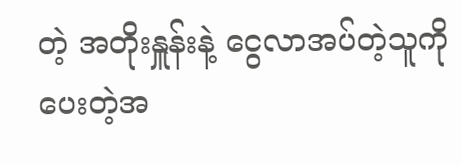တဲ့ အတိုးနှူန်းနဲ့ ငွေလာအပ်တဲ့သူကို ပေးတဲ့အ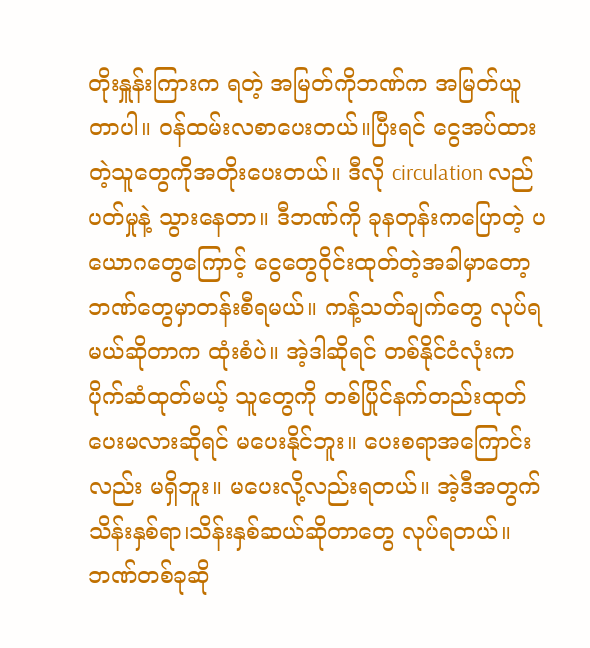တိုးနှူန်းကြားက ရတဲ့ အမြတ်ကိုဘဏ်က အမြတ်ယူတာပါ။ ဝန်ထမ်းလစာပေးတယ်။ပြီးရင် ငွေအပ်ထားတဲ့သူတွေကိုအတိုးပေးတယ်။ ဒီလို circulation လည်ပတ်မှုနဲ့ သွားနေတာ။ ဒီဘဏ်ကို ခုနတုန်းကပြောတဲ့ ပယောဂတွေကြောင့် ငွေတွေဝိုင်းထုတ်တဲ့အခါမှာတော့ ဘဏ်တွေမှာတန်းစီရမယ်။ ကန့်သတ်ချက်တွေ လုပ်ရမယ်ဆိုတာက ထုံးစံပဲ။ အဲ့ဒါဆိုရင် တစ်နိုင်ငံလုံးက ပိုက်ဆံထုတ်မယ့် သူတွေကို တစ်ပြိုင်နက်တည်းထုတ်ပေးမလားဆိုရင် မပေးနိုင်ဘူး။ ပေးစရာအကြောင်းလည်း မရှိဘူး။ မပေးလို့လည်းရတယ်။ အဲ့ဒီအတွက် သိန်းနှစ်ရာ၊သိန်းနှစ်ဆယ်ဆိုတာတွေ လုပ်ရတယ်။ ဘဏ်တစ်ခုဆို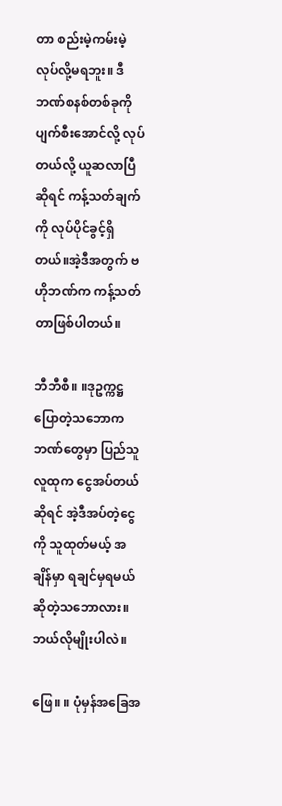တာ စည်းမဲ့ကမ်းမဲ့ လုပ်လို့မရဘူး။ ဒီဘဏ်စနစ်တစ်ခုကို ပျက်စီးအောင်လို့ လုပ်တယ်လို့ ယူဆလာပြီဆိုရင် ကန့်သတ်ချက်ကို လုပ်ပိုင်ခွင့်ရှိတယ်။အဲ့ဒီအတွက် ဗဟိုဘဏ်က ကန့်သတ်တာဖြစ်ပါတယ်။

ဘီဘီစီ။ ။ဒုဥက္ကဋ္ဌပြောတဲ့သဘောက ဘဏ်တွေမှာ ပြည်သူလူထုက ‌‌ငွေအပ်တယ်ဆိုရင် အဲ့ဒီအပ်တဲ့ငွေကို သူထုတ်မယ့် အချိန်မှာ ရချင်မှရမယ်ဆိုတဲ့သဘောလား။ ဘယ်လိုမျိုးပါလဲ။

ဖြေ။ ။ ပုံမှန်အခြေအ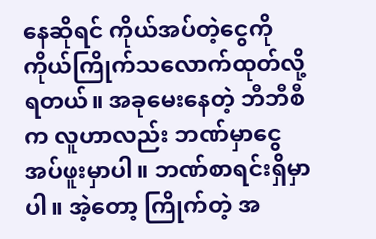နေဆိုရင် ကိုယ်အပ်တဲ့ငွေကို ကိုယ်ကြိုက်သလောက်ထုတ်လို့ရတယ်။ အခုမေးနေတဲ့ ဘီဘီစီက လူဟာလည်း ဘဏ်မှာငွေအပ်ဖူးမှာပါ။ ဘဏ်စာရင်းရှိမှာပါ။ အဲ့တော့ ကြိုက်တဲ့ အ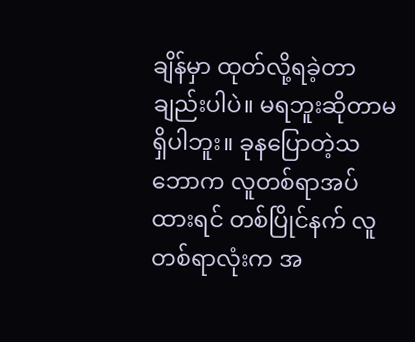ချိန်မှာ ထုတ်လို့ရခဲ့တာချည်းပါပဲ။ မရဘူးဆိုတာမရှိပါဘူး။ ခုနပြောတဲ့သဘောက လူတစ်ရာအပ်ထားရင် တစ်ပြိုင်နက် လူတစ်ရာလုံးက အ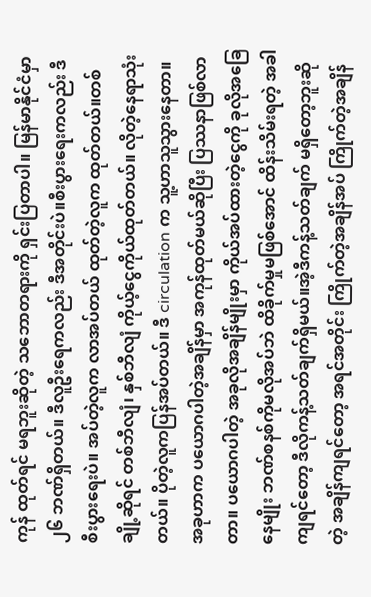ကုန် ထုတ်ရင် မရဘူးဆိုတဲ့ သဘောတရားကို ရှင်းပြတာပါ။ မြန်မာနိုင်ငံမှာ ၂၆ ဘဏ်ရှိတယ်။ ဒီလူဦးရေကလည်း ဒီအတိုင်းပဲ။စီးပွားရေးကလည်း ဒီစီးပွားရေးပဲ။ အပ်တဲ့လူက လာအပ်တယ် ထုတ်တဲ့လူက ထုတ်တယ်။တစ်ချို့ဆိုရင် တစ်ဘီလျံ၊ နှစ်ဘီလျံ ကိုယ့်ငွေကိုယ်ထုတ်တယ်။ လိုတဲ့နေရာသုံးတယ်။ ပိုတဲ့လူကပြန်အပ်တယ်။ ဒီ circulation က သူ့ဟာသူသွားနေတာ။ အခုဟာက ပယောဂပါတဲ့အချိန်မှာ အကုန်ထုတ်မယ်ဆိုပြီး ပြဿနာဖြစ်လာတာ။ ပယောဂပါတဲ့ အခုလိုအချိန်မျိုးမှာ ကိုယ်အပ်ထားတဲ့ငွေကို ခုလိုအခြေနေမျိုး ဘဏ်စနစ်ကိုမလိုအပ်ဘဲ ထိခိုက်မှုမဖြစ်အောင် ထိန်းသိမ်းရတဲ့ အခါကျရင်တော့ ဒီလိုကန့်သတ်ချက်ရှိမယ်။အဲ့ဒီကန့်သတ်ချက် မရှိတော့ဘူးဆိုတဲ့ အချိန်ကျရင်တော့ အရင်အတိုင်း ကြိုက်တဲ့အချိန်အပ် ကြိုက်တဲ့အချိန်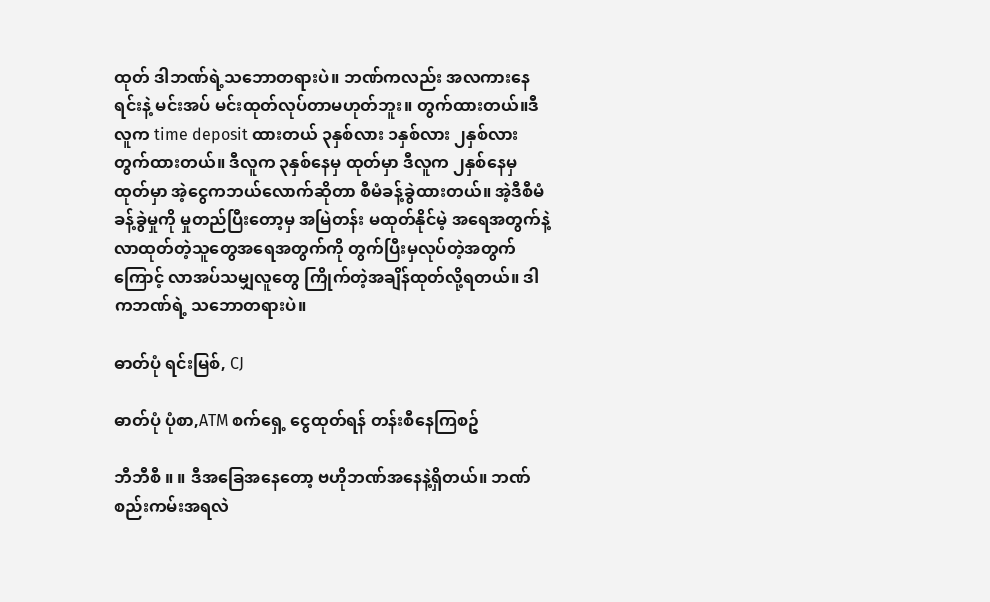ထုတ် ဒါဘဏ်ရဲ့သဘောတရားပဲ။ ဘဏ်ကလည်း အလကားနေရင်းနဲ့ မင်းအပ် မင်းထုတ်လုပ်တာမဟုတ်ဘူး။ တွက်ထားတယ်။ဒီလူက time deposit ထားတယ် ၃နှစ်လား ၁နှစ်လား ၂နှစ်လား တွက်ထားတယ်။ ဒီလူက ၃နှစ်နေမှ ထုတ်မှာ ဒီလူက ၂နှစ်နေမှထုတ်မှာ အဲ့ငွေကဘယ်လောက်ဆိုတာ စီမံခန့်ခွဲထားတယ်။ အဲ့ဒီစီမံခန့်ခွဲမှုကို မှုတည်ပြီးတော့မှ အမြဲတန်း မထုတ်နိုင်မဲ့ အရေအတွက်နဲ့ လာထုတ်တဲ့သူတွေအရေအတွက်ကို တွက်ပြီးမှလုပ်တဲ့အတွက်ကြောင့် လာအပ်သမျှလူတွေ ကြိုက်တဲ့အချိန်ထုတ်လို့ရတယ်။ ဒါကဘဏ်ရဲ့ သဘောတရားပဲ။

ဓာတ်ပုံ ရင်းမြစ်, CJ

ဓာတ်ပုံ ပုံစာ,ATM စက်ရှေ့ ‌ငွေထုတ်ရန် တန်းစီနေကြစဥ်

ဘီဘီစီ ။ ။ ဒီအခြေအနေတော့ ဗဟိုဘဏ်အနေနဲ့ရှိတယ်။ ဘဏ်စည်းကမ်းအရလဲ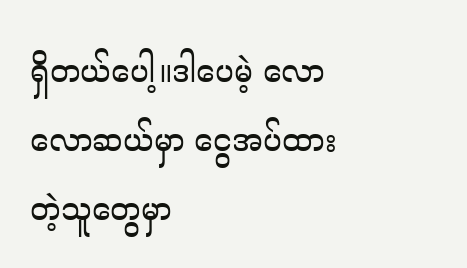ရှိတယ်ပေါ့။ဒါပေမဲ့ လောလောဆယ်မှာ ငွေအပ်ထားတဲ့သူတွေမှာ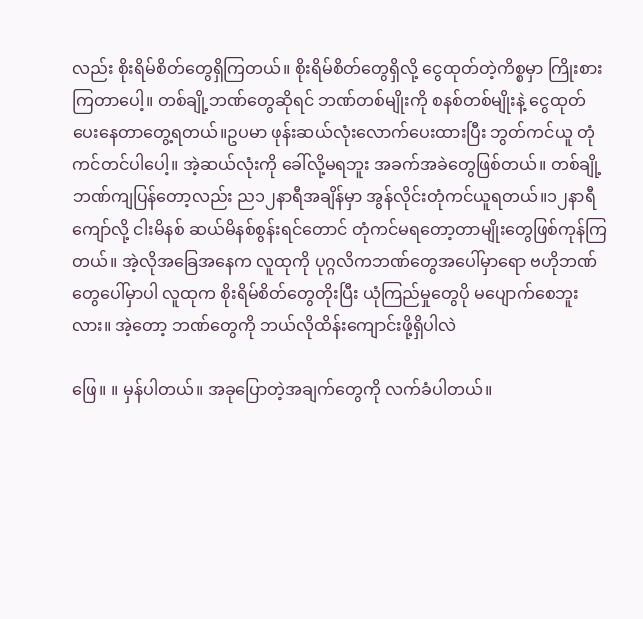လည်း စိုးရိမ်စိတ်တွေရှိကြတယ်။ စိုးရိမ်စိတ်တွေရှိလို့ ငွေထုတ်တဲ့ကိစ္စမှာ ကြိုးစားကြတာပေါ့။ တစ်ချို့ဘဏ်တွေဆိုရင် ဘဏ်တစ်မျိုးကို စနစ်တစ်မျိုးနဲ့ ငွေထုတ်ပေးနေတာတွေ့ရတယ်။ဥပမာ ဖုန်းဆယ်လုံးလောက်ပေးထားပြီး ဘွတ်ကင်ယူ တုံကင်တင်ပါ‌ပေါ့။ အဲ့ဆယ်လုံးကို ခေါ်လို့မရဘူး အခက်အခဲတွေဖြစ်တယ်။ တစ်ချို့ဘဏ်ကျပြန်တော့လည်း ည၁၂နာရီအချိန်မှာ အွန်လိုင်းတုံကင်ယူရတယ်။၁၂နာရီကျော်လို့ ငါးမိနစ် ဆယ်မိနစ်စွန်းရင်တောင် တုံကင်မရတော့တာမျိုးတွေဖြစ်ကုန်ကြတယ်။ အဲ့လိုအခြေအနေက လူထုကို ပုဂ္ဂလိကဘဏ်တွေအပေါ်မှာရော ဗဟိုဘဏ်တွေပေါ်မှာပါ လူထုက စိုးရိမ်စိတ်တွေတိုးပြီး ယုံကြည်မှုတွေပို မပျောက်စေဘူးလား။ အဲ့တော့ ဘဏ်တွေကို ဘယ်လိုထိန်းကျောင်းဖို့ရှိပါလဲ

ဖြေ။ ။ မှန်ပါတယ်။ အခုပြောတဲ့အချက်တွေကို လက်ခံပါတယ်။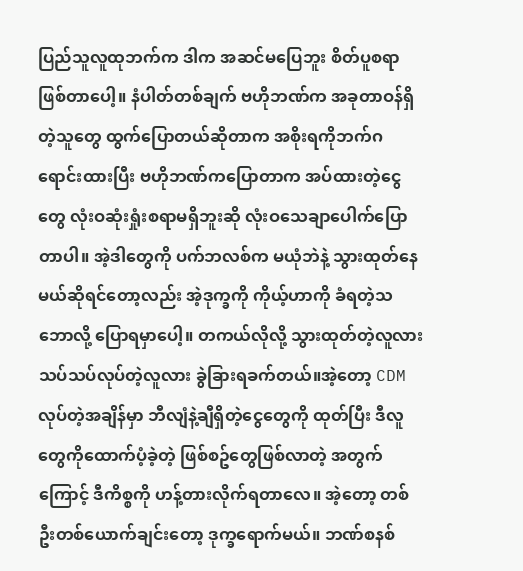ပြည်သူလူထုဘက်က ဒါက အဆင်မပြေဘူး စိတ်ပူစရာဖြစ်တာပေါ့။ နံပါတ်တစ်ချက် ဗဟိုဘဏ်က အခုတာဝန်ရှိတဲ့သူတွေ ထွက်ပြောတယ်ဆိုတာက အစိုးရကိုဘက်ဂရောင်းထားပြီး ဗဟိုဘဏ်ကပြောတာက အပ်ထားတဲ့ငွေတွေ လုံးဝဆုံးရှုံးစရာမရှိဘူးဆို လုံးဝသေချာပေါက်ပြောတာပါ။ အဲ့ဒါတွေကို ပက်ဘလစ်က မယုံဘဲနဲ့ သွားထုတ်နေမယ်ဆိုရင်တော့လည်း အဲ့ဒုက္ခကို ကိုယ့်ဟာကို ခံရတဲ့သဘောလို့ ပြောရမှာပေါ့။ တကယ်လိုလို့ သွားထုတ်တဲ့လူလား သပ်သပ်လုပ်တဲ့လူလား ခွဲခြားရခက်တယ်။အဲ့တော့ CDM လုပ်တဲ့အချိန်မှာ ဘီလျံနဲ့ချီရှိတဲ့ငွေတွေကို ထုတ်ပြီး ဒီလူတွေကိုထောက်ပံ့ခဲ့တဲ့ ဖြစ်စဥ်တွေဖြစ်လာတဲ့ အတွက်ကြောင့် ဒီကိစ္စကို ဟန့်တားလိုက်ရတာလေ။ အဲ့တော့ တစ်ဦးတစ်ယောက်ချင်းတော့ ဒုက္ခရောက်မယ်။ ဘဏ်စနစ်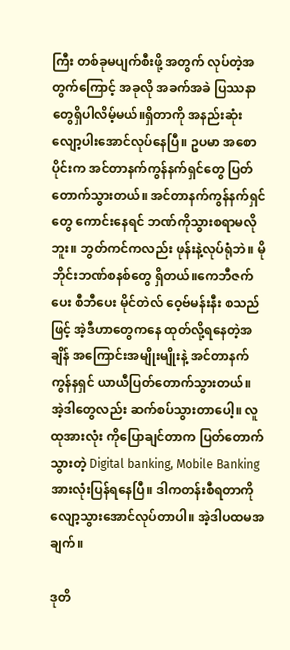ကြီး တစ်ခုမပျက်စီးဖို့ အတွက် လုပ်တဲ့အတွက်ကြောင့် အခုလို အခက်အခဲ ပြဿနာတွေရှိပါလိမ့်မယ်။ရှိတာကို အနည်းဆုံးလျော့ပါးအောင်လုပ်နေပြီ။ ဥပမာ အစောပိုင်းက အင်တာနက်ကွန်နက်ရှင်တွေ ပြတ်တောက်သွားတယ်။ အင်တာနက်ကွန်နက်ရှင်တွေ ကောင်းနေရင် ဘဏ်ကိုသွားစရာမလိုဘူး။ ဘွတ်ကင်ကလည်း ဖုန်းနဲ့လုပ်ရုံဘဲ။ မိုဘိုင်းဘဏ်စနစ်တွေ ရှိတယ်။ကေဘီဇက်ပေး စီဘီပေး မိုင်တဲလ် ဝေ့ဗ်မန်းနီး စသည်ဖြင့် အဲ့ဒီဟာတွေကနေ ထုတ်လို့ရနေတဲ့အချိန် အကြောင်းအမျိုးမျိုးနဲ့ အင်တာနက်ကွန်နရှင် ယာယီပြတ်တောက်သွားတယ်။ အဲ့ဒါတွေလည်း ဆက်စပ်သွားတာပေါ့။ လူထုအားလုံး ကိုပြောချင်တာက ပြတ်တောက်သွားတဲ့ Digital banking, Mobile Banking အားလုံးပြန်ရနေပြီ။ ဒါကတန်းစီရတာကို လျော့သွားအောင်လုပ်တာပါ။ အဲ့ဒါပထမအချက်။

ဒုတိ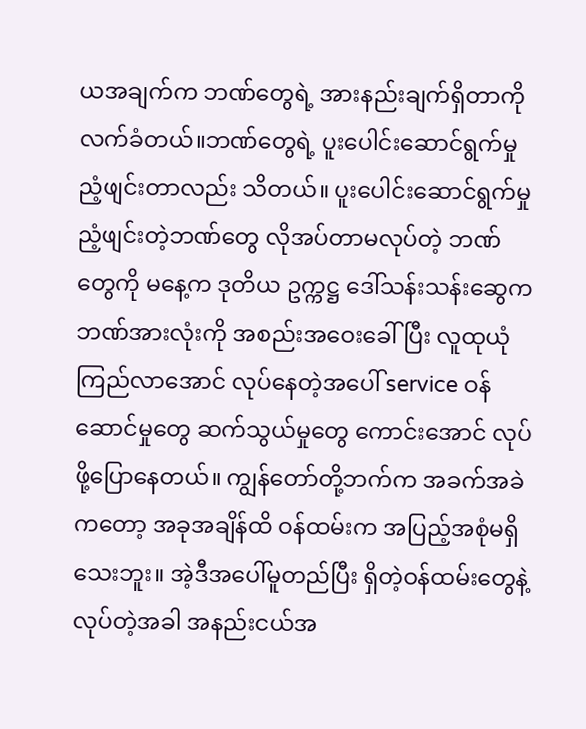ယအချက်က ဘဏ်တွေရဲ့ အားနည်းချက်ရှိတာကိုလက်ခံတယ်။ဘဏ်တွေရဲ့ ပူးပေါင်းဆောင်ရွက်မှုညံ့ဖျင်းတာလည်း သိတယ်။ ပူးပေါင်းဆောင်ရွက်မှု ညံ့ဖျင်းတဲ့ဘဏ်တွေ လိုအပ်တာမလုပ်တဲ့ ဘဏ်တွေကို မနေ့က ဒုတိယ ဥက္ကဋ္ဌ ဒေါ်သန်းသန်းဆွေက ဘဏ်အားလုံးကို အစည်းအဝေးခေါ်ပြီး လူထုယုံကြည်လာအောင် လုပ်နေတဲ့အပေါ် service ဝန်ဆောင်မှုတွေ ဆက်သွယ်မှုတွေ ကောင်းအောင် လုပ်ဖို့ပြောနေတယ်။ ကျွန်တော်တို့ဘက်က အခက်အခဲကတော့ အခုအချိန်ထိ ဝန်ထမ်းက အပြည့်အစုံမရှိသေးဘူး။ အဲ့ဒီအပေါ်မူတည်ပြီး ရှိတဲ့ဝန်ထမ်းတွေနဲ့ လုပ်တဲ့အခါ အနည်းငယ်အ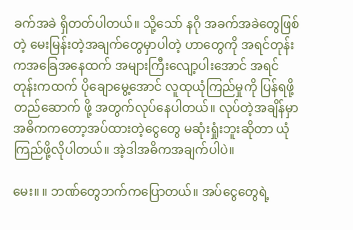ခက်အခဲ ရှိတတ်ပါတယ်။ သို့သော် နဂို အခက်အခဲတွေဖြစ်တဲ့ မေးမြန်းတဲ့အချက်တွေမှာပါတဲ့ ဟာတွေကို အရင်တုန်းကအခြေအနေထက် အများကြီးလျော့ပါးအောင် အရင်တုန်းကထက် ပိုချောမွေ့အောင် လူထုယုံကြည်မှုကို ပြန်ရဖို့ တည်ဆောက် ဖို့ အတွက်လုပ်နေပါတယ်။ လုပ်တဲ့အချိန်မှာ အဓိကကတော့အပ်ထားတဲ့ငွေတွေ မဆုံးရှုံးဘူးဆိုတာ ယုံကြည်ဖို့လိုပါတယ်။ အဲ့ဒါအဓိကအချက်ပါပဲ။

မေး။ ။ ဘဏ်တွေဘက်ကပြောတယ်။ အပ်ငွေတွေရဲ့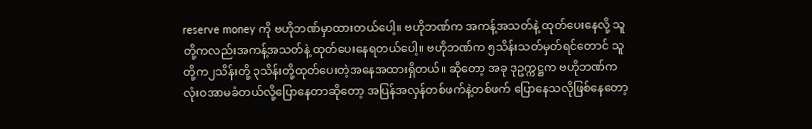reserve money ကို ဗဟိုဘဏ်မှာထားတယ်ပေါ့။ ဗဟိုဘဏ်က အကန့်အသတ်နဲ့ ထုတ်ပေးနေလို့ သူတို့ကလည်းအကန့်အသတ်နဲ့ ထုတ်ပေးနေရတယ်ပေါ့။ ဗဟိုဘဏ်က ၅သိန်းသတ်မှတ်ရင်တောင် သူတို့က၂သိန်းတို့ ၃သိန်းတို့ထုတ်ပေးတဲ့အနေအထားရှိတယ်။ ဆိုတော့ အခု ဒုဥက္ကဋ္ဌက ဗဟိုဘဏ်က လုံးဝအာမခံတယ်လို့ပြောနေတာဆိုတော့ အပြန်အလှန်တစ်ဖက်နဲ့တစ်ဖက် ပြောနေသလိုဖြစ်နေတော့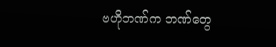ဗဟိုဘဏ်က ဘဏ်တွေ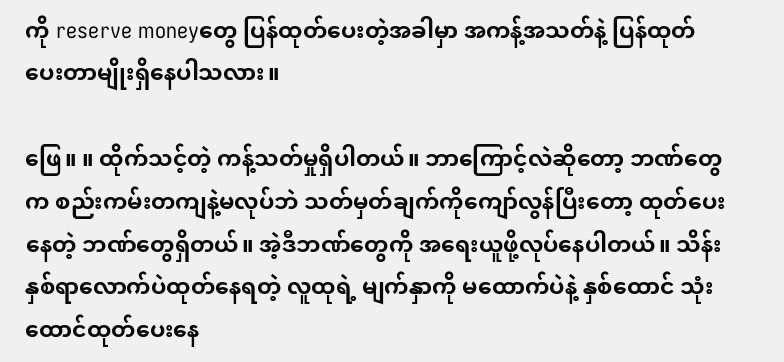ကို reserve moneyတွေ ပြန်ထုတ်ပေးတဲ့အခါမှာ အကန့်အသတ်နဲ့ ပြန်ထုတ်ပေးတာမျိုးရှိနေပါသလား။

ဖြေ။ ။ ထိုက်သင့်တဲ့ ကန့်သတ်မှုရှိပါတယ်။ ဘာကြောင့်လဲဆိုတော့ ဘဏ်တွေက စည်းကမ်းတကျနဲ့မလုပ်ဘဲ သတ်မှတ်ချက်ကိုကျော်လွန်ပြီးတော့ ထုတ်ပေးနေတဲ့ ဘဏ်တွေရှိတယ်။ အဲ့ဒီဘဏ်တွေကို အရေးယူဖို့လုပ်နေပါတယ်။ သိန်းနှစ်ရာလောက်ပဲထုတ်နေရတဲ့ လူထုရဲ့ မျက်နှာကို မထောက်ပဲနဲ့ နှစ်ထောင် သုံးထောင်ထုတ်ပေးနေ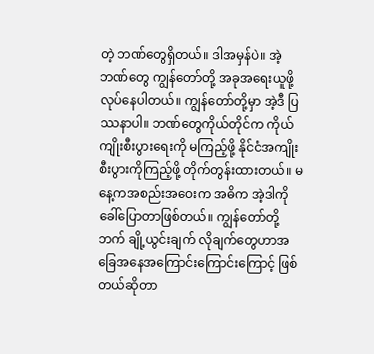တဲ့ ဘဏ်တွေရှိတယ်။ ဒါအမှန်ပဲ။ အဲ့ဘဏ်တွေ ကျွန်တော်တို့ အခုအရေးယူဖို့ လုပ်နေပါတယ်။ ကျွန်တော်တို့မှာ အဲ့ဒီ ပြဿနာပါ။ ဘဏ်တွေကိုယ်တိုင်က ကိုယ်ကျိုးစီးပွားရေးကို မကြည့်ဖို့ နိုင်ငံအကျိုးစီးပွားကိုကြည့်ဖို့ တိုက်တွန်းထားတယ်။ မနေ့ကအစည်းအဝေးက အဓိက အဲ့ဒါကိုခေါ်ပြောတာဖြစ်တယ်။ ကျွန်တော်တို့ဘက် ချို့ယွင်းချက် လိုချက်တွေဟာအခြေအနေအကြောင်းကြောင်းကြောင့် ဖြစ်တယ်ဆိုတာ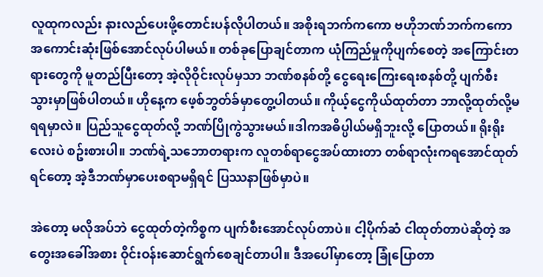လူထုကလည်း နားလည်ပေးဖို့တောင်းပန်လိုပါတယ်။ အစိုးရဘက်ကကော ဗဟိုဘဏ်ဘက်ကကော အကောင်းဆုံးဖြစ်အောင်လုပ်ပါမယ်။ တစ်ခုပြောချင်တာက ယုံကြည်မှုကိုပျက်စေတဲ့ အကြောင်းတရားတွေကို မူတည်ပြီးတော့ အဲ့လိုဝိုင်းလုပ်မှသာ ဘဏ်စနစ်တို့ ငွေရေးကြေးရေးစနစ်တို့ ပျက်စီးသွားမှာဖြစ်ပါတယ်။ ဟိုနေ့က ဖေ့စ်ဘွတ်ခ်မှာတွေ့ပါတယ်။ ကိုယ့်ငွေကိုယ်ထုတ်တာ ဘာလို့ထုတ်လို့မရရမှာလဲ။ ပြည်သူငွေထုတ်လို့ ဘဏ်ပြိုကွဲသွားမယ်။ဒါကအဓိပ္ပါယ်မရှိဘူးလို့ ပြောတယ်။ ရိုးရိုးလေးပဲ စဥ်းစားပါ။ ဘဏ်ရဲ့သဘောတရားက လူတစ်ရာငွေအပ်ထားတာ တစ်ရာလုံးကရအောင်ထုတ်ရင်တော့ အဲ့ဒီဘဏ်မှာပေးစရာမရှိရင် ပြဿနာဖြစ်မှာပဲ။

အဲတော့ မလိုအပ်ဘဲ ‌‌ငွေထုတ်တဲ့ကိစ္စက ပျက်စီးအောင်လုပ်တာပဲ။ ငါ့ပိုက်ဆံ ငါထုတ်တာပဲဆိုတဲ့ အတွေးအခေါ်အစား ဝိုင်းဝန်းဆောင်ရွက်စေချင်တာပါ။ ဒီအပေါ်မှာတော့ ခြုံပြောတာ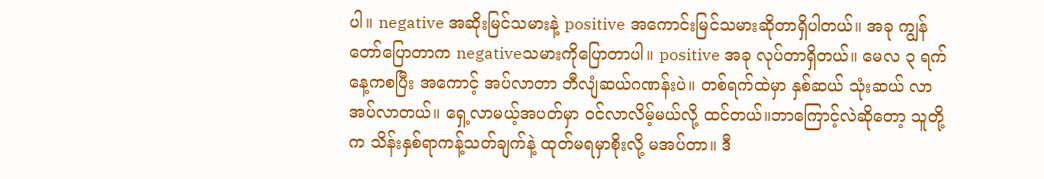ပါ။ negative အဆိုးမြင်သမားနဲ့ positive အကောင်းမြင်သမားဆိုတာရှိပါတယ်။ အခု ကျွန်တော်ပြောတာက negativeသမားကိုပြောတာပါ။ positive အခု လုပ်တာရှိတယ်။ မေလ ၃ ရက်နေ့ကစပြီး အကောင့် အပ်လာတာ ဘီလျံဆယ်ဂဏန်းပဲ။ တစ်ရက်ထဲမှာ နှစ်ဆယ် သုံးဆယ် လာအပ်လာတယ်။ ရှေ့လာမယ့်အပတ်မှာ ဝင်လာလိမ့်မယ်လို့ ထင်တယ်။ဘာကြောင့်လဲဆိုတော့ သူတို့က သိန်းနှစ်ရာကန့်သတ်ချက်နဲ့ ထုတ်မရမှာစိုးလို့ မအပ်တာ။ ဒီ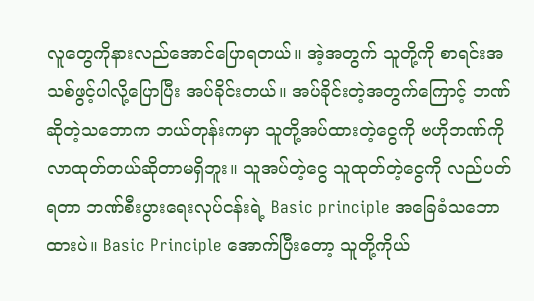လူတွေကိုနားလည်အောင်ပြောရတယ်။ အဲ့အတွက် သူတို့ကို စာရင်းအသစ်ဖွင့်ပါလို့ပြောပြီး အပ်ခိုင်းတယ်။ အပ်ခိုင်းတဲ့အတွက်ကြောင့် ဘဏ်ဆိုတဲ့သဘောက ဘယ်တုန်းကမှာ သူတို့အပ်ထားတဲ့ငွေကို ဗဟိုဘဏ်ကို လာထုတ်တယ်ဆိုတာမရှိဘူး။ သူအပ်တဲ့ငွေ သူထုတ်တဲ့ငွေကို လည်ပတ်ရတာ ဘဏ်စီးပွားရေးလုပ်ငန်းရဲ့ Basic principle အခြေခံသဘောထားပဲ။ Basic Principle အောက်ပြီးတော့ သူတို့ကိုယ်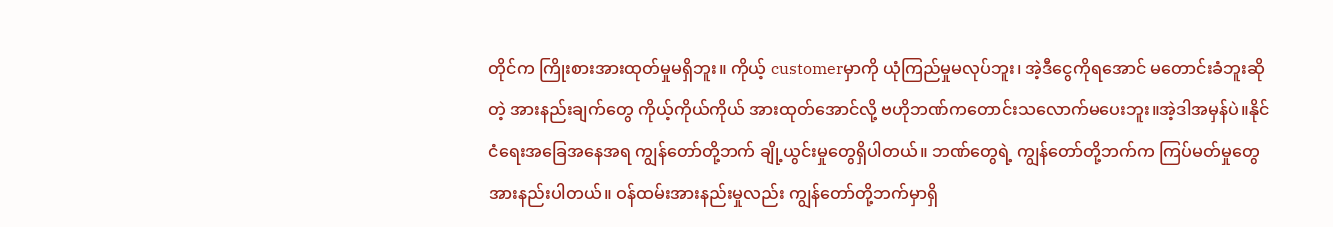တိုင်က ကြိုးစားအားထုတ်မှုမရှိဘူး။ ကိုယ့် customerမှာကို ယုံကြည်မှုမလုပ်ဘူး၊ အဲ့ဒီငွေကိုရအောင် မတောင်းခံဘူးဆိုတဲ့ အားနည်းချက်တွေ ကိုယ့်ကိုယ်ကိုယ် အားထုတ်အောင်လို့ ဗဟိုဘဏ်ကတောင်းသလောက်မပေးဘူး။အဲ့ဒါအမှန်ပဲ။နိုင်ငံရေးအခြေအနေအရ ကျွန်တော်တို့ဘက် ချို့ယွင်းမှုတွေရှိပါတယ်။ ဘဏ်တွေရဲ့ ကျွန်တော်တို့ဘက်က ကြပ်မတ်မှုတွေအားနည်းပါတယ်။ ဝန်ထမ်းအားနည်းမှုလည်း ကျွန်တော်တို့ဘက်မှာရှိ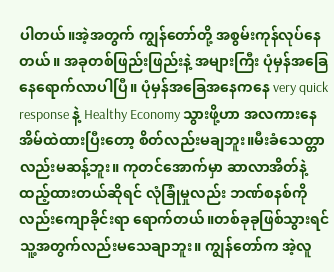ပါတယ်။အဲ့အတွက် ကျွန်တော်တို့ အစွမ်းကုန်လုပ်နေတယ်။ အခုတစ်ဖြည်းဖြည်းနဲ့ အများကြီး ပုံမှန်အခြေနေရောက်လာပါပြီ။ ပုံမှန်အခြေအနေကနေ very quick response နဲ့ Healthy Economy သွားဖို့ဟာ အလကားနေအိမ်ထဲထားပြီးတော့ စိတ်လည်းမချဘူး။မီးခံသေတ္တာလည်းမဆန့်ဘူး။ ကုတင်အောက်မှာ ဆာလာအိတ်နဲ့ ထည့်ထားတယ်ဆိုရင် လုံခြုံမှုလည်း ဘဏ်စနစ်ကိုလည်းကျောခိုင်းရာ ရောက်တယ်။တစ်ခုခုဖြစ်သွားရင် သူ့အတွက်လည်းမသေချာဘူး။ ကျွန်တော်က အဲ့လူ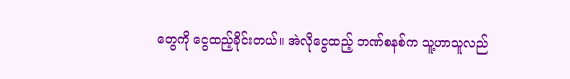တွေကို ငွေထည့်ခိုင်းတယ်။ အဲလိုငွေထည့် ဘဏ်စနစ်က သူ့ဟာသူလည်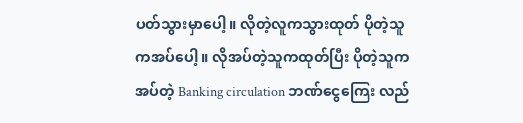ပတ်သွားမှာပေါ့။ လိုတဲ့လူကသွားထုတ် ပိုတဲ့သူကအပ်ပေါ့။ လိုအပ်တဲ့သူကထုတ်ပြီး ပိုတဲ့သူကအပ်တဲ့ Banking circulation ဘဏ်ငွေကြေး လည်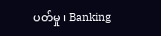ပတ်မှု ၊ Banking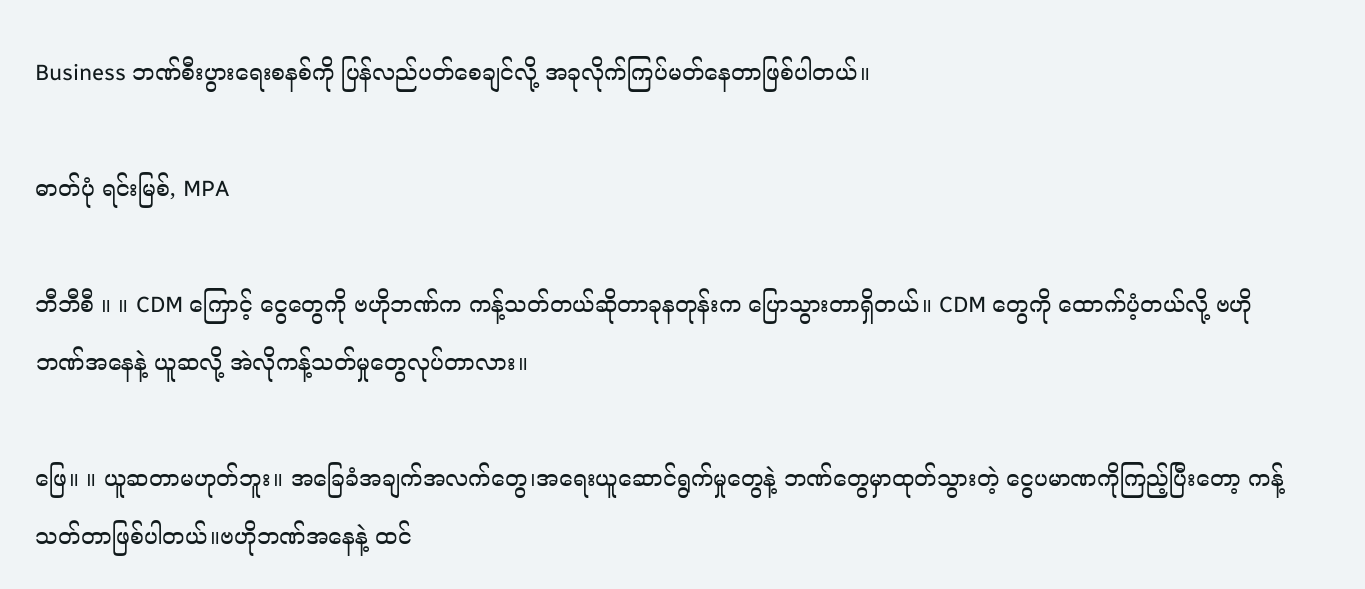Business ဘဏ်စီးပွားရေးစနစ်ကို ပြန်လည်ပတ်စေချင်လို့ အခုလိုက်ကြပ်မတ်နေတာဖြစ်ပါတယ်။

ဓာတ်ပုံ ရင်းမြစ်, MPA

ဘီဘီစီ ။ ။ CDM ကြောင့် ငွေတွေကို ဗဟိုဘဏ်က ကန့်သတ်တယ်ဆိုတာခုနတုန်းက ပြောသွားတာရှိတယ်။ CDM တွေကို ထောက်ပံ့တယ်လို့ ဗဟိုဘဏ်အနေနဲ့ ယူဆလို့ အဲလိုကန့်သတ်မှုတွေလုပ်တာလား။

ဖြေ။ ။ ယူဆတာမဟုတ်ဘူး။ အခြေခံအချက်အလက်တွေ၊အရေးယူဆောင်ရွက်မှုတွေနဲ့ ဘဏ်တွေမှာထုတ်သွားတဲ့ ငွေပမာဏကိုကြည့်ပြီးတော့ ကန့်သတ်တာဖြစ်ပါတယ်။ဗဟိုဘဏ်အနေနဲ့ ထင်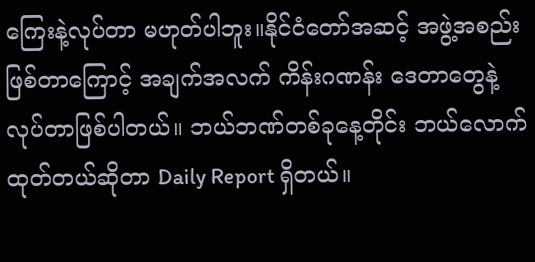ကြေးနဲ့လုပ်တာ မဟုတ်ပါဘူး။နိုင်ငံတော်အဆင့် အဖွဲ့အစည်းဖြစ်တာကြောင့် အချက်အလက် ကိန်းဂဏန်း ဒေတာတွေနဲ့ လုပ်တာဖြစ်ပါတယ်။ ဘယ်ဘဏ်တစ်ခုနေ့တိုင်း ဘယ်လောက်ထုတ်တယ်ဆိုတာ Daily Report ရှိတယ်။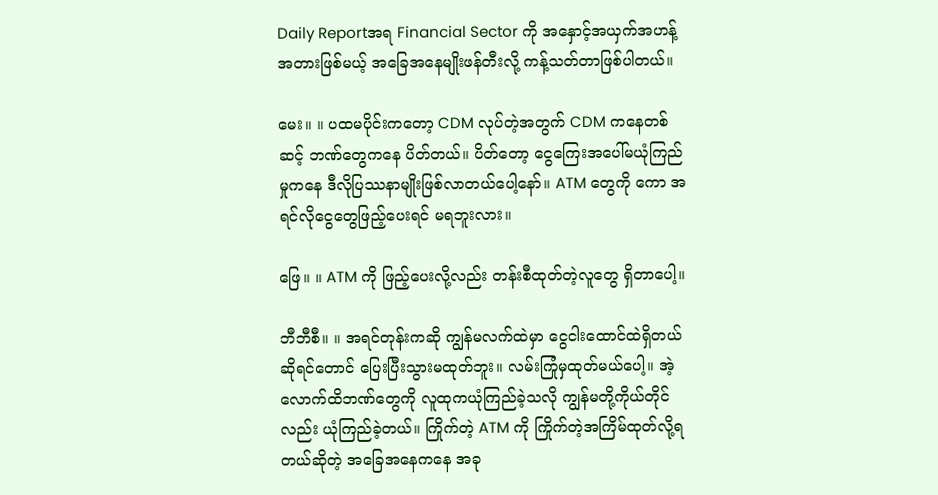Daily Reportအရ Financial Sector ကို အနှောင့်အယှက်အဟန့်အတားဖြစ်မယ့် အခြေအနေမျိုးဖန်တီးလို့ ကန့်သတ်တာဖြစ်ပါတယ်။

မေး။ ။ ပထမပိုင်းကတော့ CDM လုပ်တဲ့အတွက် CDM ကနေတစ်ဆင့် ဘဏ်တွေကနေ ပိတ်တယ်။ ပိတ်တော့ ငွေကြေးအပေါ်မယုံကြည်မှုကနေ ဒီလိုပြဿနာမျိုးဖြစ်လာတယ်ပေါ့နော်။ ATM တွေကို ကော အရင်လိုငွေတွေဖြည့်ပေးရင် မရဘူးလား။

ဖြေ။ ။ ATM ကို ဖြည့်ပေးလို့လည်း တန်းစီထုတ်တဲ့လူတွေ ရှိတာပေါ့။

ဘီဘီစီ။ ။ အရင်တုန်းကဆို ကျွန်မလက်ထဲမှာ ငွေငါးထောင်ထဲရှိတယ် ဆိုရင်တောင် ပြေးပြီးသွားမထုတ်ဘူး။ လမ်းကြုံမှထုတ်မယ်ပေါ့။ အဲ့လောက်ထိဘဏ်တွေကို လူထုကယုံကြည်ခဲ့သလို ကျွန်မတို့ကိုယ်တိုင်လည်း ယုံကြည်ခဲ့တယ်။ ကြိုက်တဲ့ ATM ကို ကြိုက်တဲ့အကြိမ်ထုတ်လို့ရတယ်ဆိုတဲ့ အခြေအနေကနေ အခု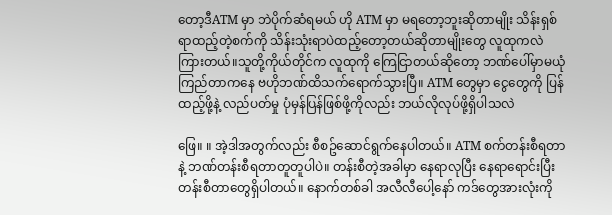တော့ဒီATM မှာ ဘဲပိုက်ဆံရမယ် ဟို ATM မှာ မရတော့ဘူးဆိုတာမျိုး သိန်းရှစ်ရာထည့်တဲ့စက်ကို သိန်းသုံးရာပဲထည့်တော့တယ်ဆိုတာမျိုးတွေ လူထုကလဲ ကြားတယ်။သူတို့ကိုယ်တိုင်က လူထုကို ကြေငြာတယ်ဆိုတော့ ဘဏ်ပေါ်မှာမယုံကြည်တာကနေ ဗဟိုဘဏ်ထိသက်ရောက်သွားပြီ။ ATM တွေမှာ ငွေတွေကို ပြန်ထည့်ဖို့နဲ့ လည်ပတ်မှု ပုံမှန်ပြန်ဖြစ်ဖို့ကိုလည်း ဘယ်လိုလုပ်ဖို့ရှိပါသလဲ

ဖြေ။ ။ အဲ့ဒါအတွက်လည်း စီစဥ်ဆောင်ရွက်နေပါတယ်။ ATM စက်တန်းစီရတာနဲ့ ဘဏ်တန်းစီရတာတူတူပါပဲ။ တန်းစီတဲ့အခါမှာ နေရာလုပြီး နေရာရောင်းပြီး တန်းစီတာတွေရှိပါတယ်။ နောက်တစ်ခါ အလီလီပေါ့နော် ကဒ်တွေအားလုံးကို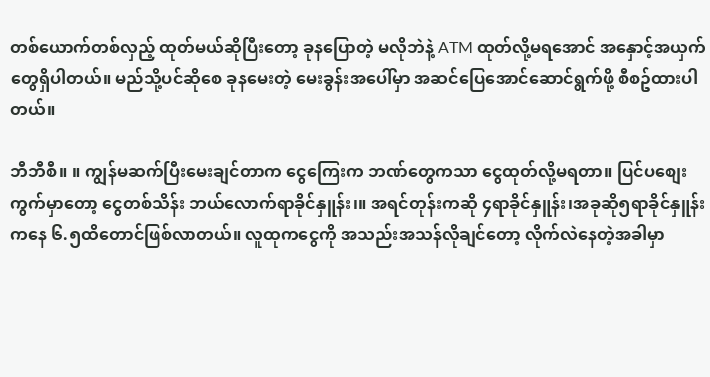တစ်ယောက်တစ်လှည့် ထုတ်မယ်ဆိုပြီးတော့ ခုနပြောတဲ့ မလိုဘဲနဲ့ ATM ထုတ်လို့မရအောင် အနှောင့်အယှက်တွေရှိပါတယ်။ မည်သို့ပင်ဆိုစေ ခုနမေးတဲ့ မေးခွန်းအပေါ်မှာ အဆင်ပြေအောင်ဆောင်ရွက်ဖို့ စီစဥ်ထားပါတယ်။

ဘီဘီစီ။ ။ ကျွန်မဆက်ပြီးမေးချင်တာက ငွေကြေးက ဘဏ်တွေကသာ ငွေထုတ်လို့မရတာ။ ပြင်ပစျေးကွက်မှာတော့ ငွေတစ်သိန်း ဘယ်လောက်ရာခိုင်နှူန်း၊။ အရင်တုန်းကဆို ၄ရာခိုင်နှူန်း၊အခုဆို၅ရာခိုင်နှူန်းကနေ ၆.၅ထိတောင်ဖြစ်လာတယ်။ လူထုကငွေကို အသည်းအသန်လိုချင်တော့ လိုက်လဲနေတဲ့အခါမှာ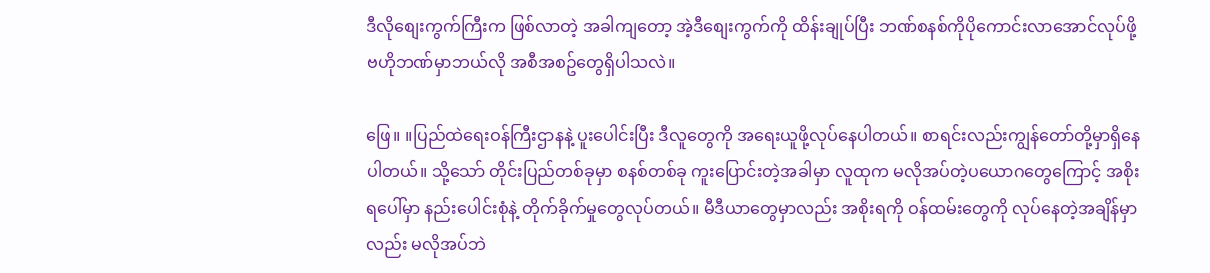ဒီလိုစျေးကွက်ကြီးက ဖြစ်လာတဲ့ အခါကျတော့ အဲ့ဒီစျေးကွက်ကို ထိန်းချုပ်ပြီး ဘဏ်စနစ်ကိုပိုကောင်းလာအောင်လုပ်ဖို့ ဗဟိုဘဏ်မှာဘယ်လို အစီအစဥ်တွေရှိပါသလဲ။

ဖြေ။ ။ပြည်ထဲရေးဝန်ကြီးဌာနနဲ့ ပူးပေါင်းပြီး ဒီလူတွေကို အရေးယူဖို့လုပ်နေပါတယ်။ စာရင်းလည်းကျွန်တော်တို့မှာရှိနေပါတယ်။ သို့သော် တိုင်းပြည်တစ်ခုမှာ စနစ်တစ်ခု ကူးပြောင်းတဲ့အခါမှာ လူထုက မလိုအပ်တဲ့ပယောဂတွေကြောင့် အစိုးရပေါ်မှာ နည်းပေါင်းစုံနဲ့ တိုက်ခိုက်မှုတွေလုပ်တယ်။ မီဒီယာတွေမှာလည်း အစိုးရကို ဝန်ထမ်းတွေကို လုပ်နေတဲ့အချိန်မှာလည်း မလိုအပ်ဘဲ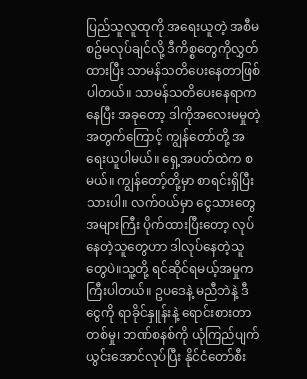ပြည်သူလူထုကို အရေးယူတဲ့ အစီမစဥ်မလုပ်ချင်လို့ ဒီကိစ္စတွေကိုလွှတ်ထားပြီး သာမန်သတိပေးနေတာဖြစ်ပါတယ်။ သာမန်သတိပေးနေရာကနေပြီး အခုတော့ ဒါကိုအလေးမမှုတဲ့အတွက်ကြောင့် ကျွန်တော်တို့ အရေးယူပါမယ်။ ရှေ့အပတ်ထဲက စမယ်။ ကျွန်တော့်တို့မှာ စာရင်းရှိပြီးသားပါ။ လက်ဝယ်မှာ ငွေသားတွေအများကြီး ပိုက်ထားပြီးတော့ လုပ်နေတဲ့သူတွေဟာ ဒါလုပ်နေတဲ့သူတွေပဲ။သူ့တို့ ရင်ဆိုင်ရမယ့်အမှုက ကြီးပါတယ်။ ဥပဒေနဲ့ မညီဘဲနဲ့ ဒီငွေကို ရာခိုင်နှူန်းနဲ့ ရောင်းစားတာတစ်မှု၊ ဘဏ်စနစ်ကို ယုံကြည်ပျက်ယွင်းအောင်လုပ်ပြီး နိုင်ငံတော်စီး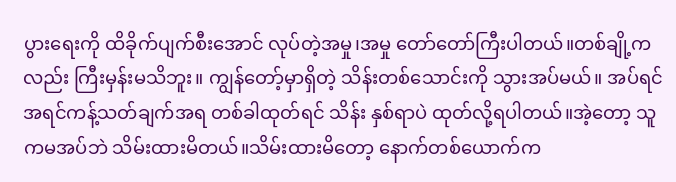ပွားရေးကို ထိခိုက်ပျက်စီးအောင် လုပ်တဲ့အမှု၊အမှု တော်တော်ကြီးပါတယ်။တစ်ချို့ကလည်း ကြီးမှန်းမသိဘူး။ ကျွန်တော့်မှာရှိတဲ့ သိန်းတစ်သောင်းကို သွားအပ်မယ်။ အပ်ရင် အရင်ကန့်သတ်ချက်အရ တစ်ခါထုတ်ရင် သိန်း နှစ်ရာပဲ ထုတ်လို့ရပါတယ်။အဲ့တော့ သူကမအပ်ဘဲ သိမ်းထားမိတယ်။သိမ်းထားမိတော့ နောက်တစ်ယောက်က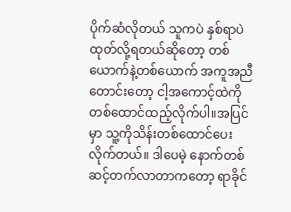ပိုက်ဆံလိုတယ် သူကပဲ နှစ်ရာပဲ ထုတ်လို့ရတယ်ဆိုတော့ တစ်ယောက်နဲ့တစ်ယောက် အကူအညီတောင်းတော့ ငါ့အကောင့်ထဲကို တစ်ထောင်ထည့်လိုက်ပါ။အပြင်မှာ သူ့ကိုသိန်းတစ်ထောင်ပေးလိုက်တယ်။ ဒါပေမဲ့ နောက်တစ်ဆင့်တက်လာတာကတော့ ရာခိုင်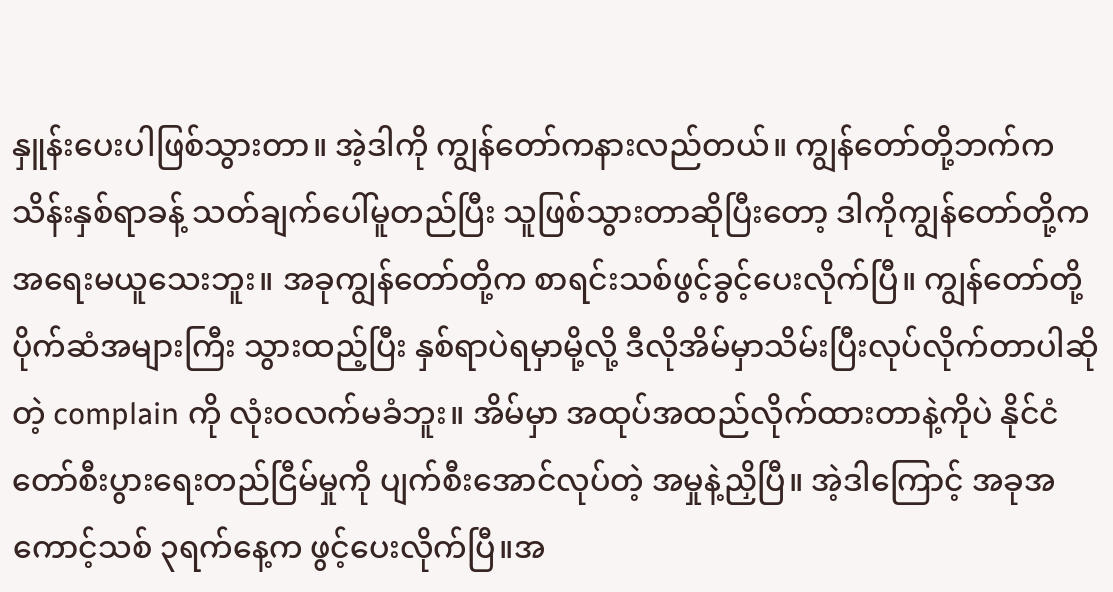နှူန်းပေးပါဖြစ်သွားတာ။ အဲ့ဒါကို ကျွန်တော်ကနားလည်တယ်။ ကျွန်တော်တို့ဘက်က သိန်းနှစ်ရာခန့် သတ်ချက်ပေါ်မူတည်ပြီး သူဖြစ်သွားတာဆိုပြီးတော့ ဒါကိုကျွန်တော်တို့က အ‌ရေးမယူသေးဘူး။ အခုကျွန်တော်တို့က စာရင်းသစ်ဖွင့်ခွင့်ပေးလိုက်ပြီ။ ကျွန်တော်တို့ပိုက်ဆံအများကြီး သွားထည့်ပြီး နှစ်ရာပဲရမှာမို့လို့ ဒီလိုအိမ်မှာသိမ်းပြီးလုပ်လိုက်တာပါဆိုတဲ့ complain ကို လုံးဝလက်မခံဘူး။ အိမ်မှာ အထုပ်အထည်လိုက်ထားတာနဲ့ကိုပဲ နိုင်ငံတော်စီးပွားရေးတည်ငြီမ်မှုကို ပျက်စီးအောင်လုပ်တဲ့ အမှုနဲ့ညှိပြီ။ အဲ့ဒါကြောင့် အခုအကောင့်သစ် ၃ရက်နေ့က ဖွင့်ပေးလိုက်ပြီ။အ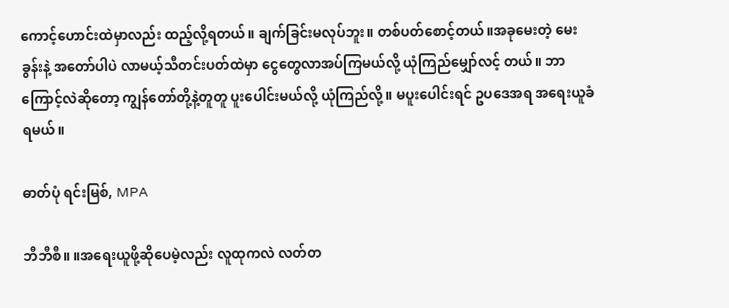ကောင့်ဟောင်းထဲမှာလည်း ထည့်လို့ရတယ်။ ချက်ခြင်းမလုပ်ဘူး။ တစ်ပတ်စောင့်တယ်။အခုမေးတဲ့ မေးခွန်းနဲ့ အတော်ပါပဲ လာမယ့်သီတင်းပတ်ထဲမှာ ငွေတွေလာအပ်ကြမယ်လို့ ယုံကြည်မျှော်လင့် တယ်။ ဘာကြောင့်လဲဆိုတော့ ကျွန်တော်တို့နဲ့တူတူ ပူးပေါင်းမယ်လို့ ယုံကြည်လို့။ မပူးပေါင်းရင် ဥပဒေအရ အရေးယူခံရမယ်။

ဓာတ်ပုံ ရင်းမြစ်, MPA

ဘီဘီစီ။ ။အရေးယူဖို့ဆိုပေမဲ့လည်း လူထုကလဲ လတ်တ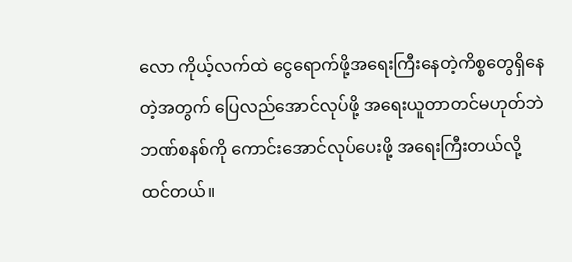လော ကိုယ့်လက်ထဲ ငွေရောက်ဖို့အရေးကြီးနေတဲ့ကိစ္စတွေရှိနေတဲ့အတွက် ပြေလည်အောင်လုပ်ဖို့ အရေးယူတာတင်မဟုတ်ဘဲ ဘဏ်စနစ်ကို ကောင်းအောင်လုပ်ပေးဖို့ အ‌ရေးကြီးတယ်လို့ ထင်တယ်။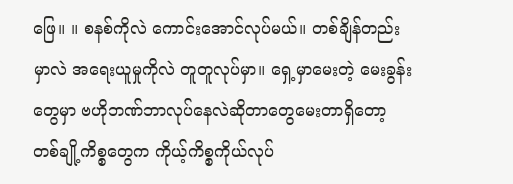ဖြေ။ ။ စနစ်ကိုလဲ ကောင်းအောင်လုပ်မယ်။ တစ်ချိန်တည်းမှာလဲ အရေးယူမှုကိုလဲ တူတူလုပ်မှာ။ ရှေ့မှာမေးတဲ့ မေးခွန်းတွေမှာ ဗဟိုဘဏ်ဘာလုပ်နေလဲဆိုတာတွေမေးတာရှိတော့ တစ်ချို့ကိစ္စတွေက ကိုယ့်ကိစ္စကိုယ်လုပ်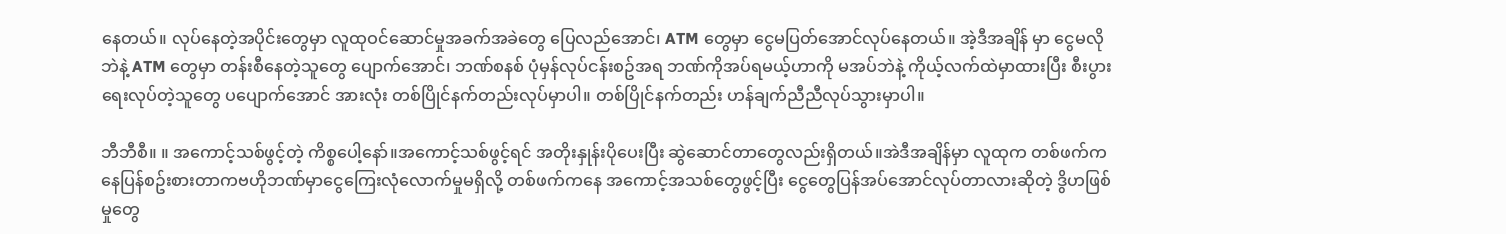နေတယ်။ လုပ်နေတဲ့အပိုင်းတွေမှာ လူထုဝင်ဆောင်မှုအခက်အခဲတွေ ပြေလည်အောင်၊ ATM တွေမှာ ငွေမပြတ်အောင်လုပ်နေတယ်။ အဲ့ဒီအချိန် မှာ ငွေမလိုဘဲနဲ့ ATM တွေမှာ တန်းစီနေတဲ့သူတွေ ပျောက်အောင်၊ ဘဏ်စနစ် ပုံမှန်လုပ်ငန်းစဥ်အရ ဘဏ်ကိုအပ်ရမယ့်ဟာကို မအပ်ဘဲနဲ့ ကိုယ့်လက်ထဲမှာထားပြီး စီးပွားရေးလုပ်တဲ့သူ‌တွေ ပပျောက်အောင် အားလုံး တစ်ပြိုင်နက်တည်းလုပ်မှာပါ။ တစ်ပြိုင်နက်တည်း ဟန်ချက်ညီညီလုပ်သွားမှာပါ။

ဘီဘီစီ။ ။ အကောင့်သစ်ဖွင့်တဲ့ ကိစ္စပေါ့နော်။အကောင့်သစ်ဖွင့်ရင် အတိုးနှုန်းပိုပေးပြီး ဆွဲဆောင်တာတွေလည်းရှိတယ်။အဲဒီအချိန်မှာ လူထုက တစ်ဖက်ကနေပြန်စဥ်းစားတာကဗဟိုဘဏ်မှာငွေကြေးလုံလောက်မှုမရှိလို့ တစ်ဖက်ကနေ အကောင့်အသစ်တွေဖွင့်ပြီး ‌‌ငွေတွေပြန်အပ်အောင်လုပ်တာလားဆိုတဲ့ ဒွိဟဖြစ်မှုတွေ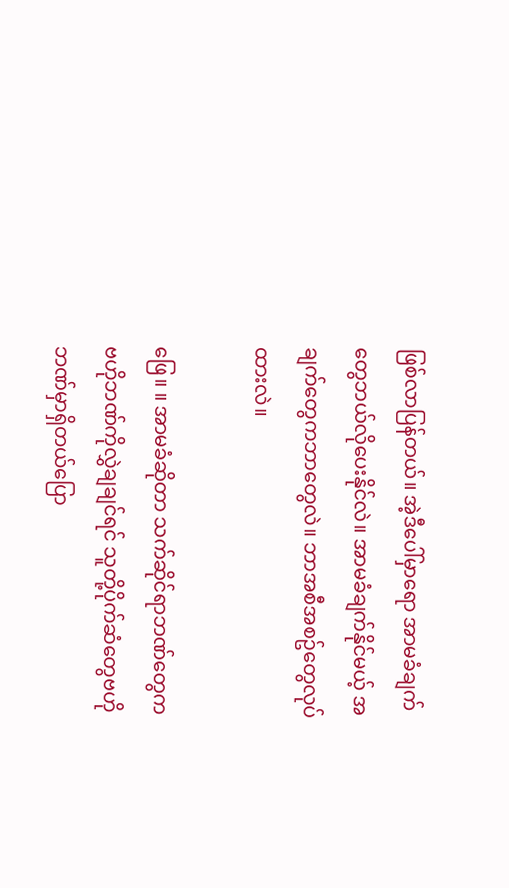ဖြစ်လာပြန်တယ်။ အဲ့ဒီပေါ်မှာရော အာမခံချက်တွေဘယ်လိုပေးနိုင်လဲ။ အာမခံချက်နိုင်မယ့် အချက်တွေကဘာတွေလဲ။ ဘာအစီအစဥ်တွေလုပ်ထားလဲ။

ဖြေ။ ။ အာမခံဆိုတာ သက်ဆိုင်ရာဘဏ်တွေက ဗဟိုဘဏ်ကိုလွှဲချချင်ရင် သူတို့ပိုက်ဆံတွေဗဟိုဘဏ်မှာရှိတယ်ပြော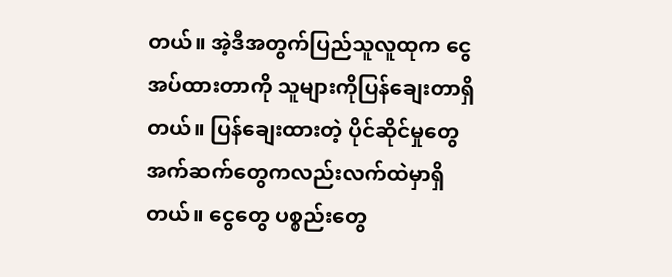တယ်။ အဲ့ဒီအတွက်ပြည်သူလူထုက ငွေအပ်ထားတာကို သူများကိုပြန်ချေးတာရှိတယ်။ ပြန်ချေးထားတဲ့ ပိုင်ဆိုင်မှုတွေ အက်ဆက်တွေကလည်းလက်ထဲမှာရှိတယ်။ ငွေတွေ ပစ္စည်းတွေ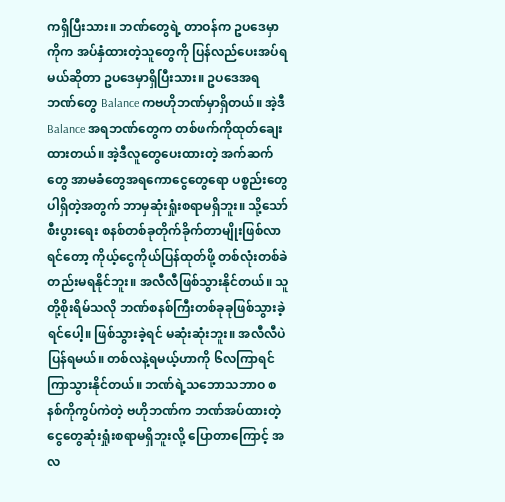ကရှိပြီးသား။ ဘဏ်တွေရဲ့ တာဝန်က ဥပဒေမှာကိုက အပ်နှံထားတဲ့သူတွေကို ပြန်လည်ပေးအပ်ရမယ်ဆိုတာ ဥပဒေမှာရှိပြီးသား။ ဥပဒေအရ ဘဏ်တွေ Balance ကဗဟိုဘဏ်မှာရှိတယ်။ အဲ့ဒီ Balance အရဘဏ်တွေက တစ်ဖက်ကိုထုတ်ချေးထားတယ်။ အဲ့ဒီလူတွေပေးထားတဲ့ အက်ဆက်တွေ အာမခံတွေအရကောငွေတွေရော ပစ္စည်းတွေပါရှိတဲ့အတွက် ဘာမှဆုံးရှုံးစရာမရှိဘူး။ သို့သော် စီးပွား‌‌ရေး စနစ်တစ်ခုတိုက်ခိုက်တာမျိုးဖြစ်လာရင်တော့ ကိုယ့်ငွေကိုယ်ပြန်ထုတ်ဖို့ တစ်လုံးတစ်ခဲတည်းမရနိုင်ဘူး။ အလီလီဖြစ်သွားနိုင်တယ်။ သူတို့စိုးရိမ်သလို ဘဏ်စနစ်ကြီးတစ်ခုခုဖြစ်သွားခဲ့ရင်ပေါ့။ ဖြစ်သွားခဲ့ရင် မဆုံးဆုံးဘူး။ အလီလီပဲပြန်ရမယ်။ တစ်လနဲ့ရမယ့်ဟာကို ၆လကြာရင်ကြာသွားနိုင်တယ်။ ဘဏ်ရဲ့သဘောသဘာဝ စနစ်ကိုကွပ်ကဲတဲ့ ဗဟိုဘဏ်က ဘဏ်အပ်ထားတဲ့ငွေတွေဆုံးရှုံးစရာမရှိဘူးလို့ ပြောတာကြောင့် အလ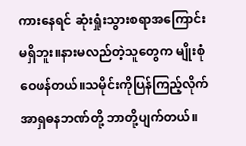ကားနေရင် ဆုံးရှုံးသွားစရာအကြောင်းမရှိဘူး။နားမလည်တဲ့သူတွေက မျိုးစုံဝေဖန်တယ်။သမိုင်းကိုပြန်ကြည့်လိုက် အာရှဓနဘဏ်တို့ ဘာတို့ပျက်တယ်။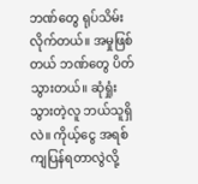ဘဏ်တွေ ရုပ်သိမ်းလိုက်တယ်။ အမှုဖြစ်တယ် ဘဏ်တွေ ပိတ်သွားတယ်။ ဆုံရှုံးသွားတဲ့လူ‌ ဘယ်သူရှိလဲ။ ကိုယ့်ငွေ အရစ်ကျပြန်ရတာလွဲလို့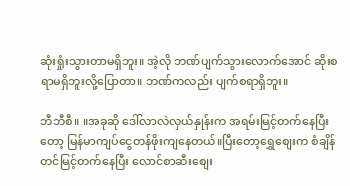ဆုံးရှုံးသွားတာမရှိဘူး။ အဲ့လို ဘဏ်ပျက်သွားလောက်အောင် ဆိုးစရာမရှိဘူးလို့ပြောတာ။ ဘဏ်ကလည်း ပျက်စရာရှိဘူး။

ဘီဘီစီ။ ။အခုဆို ဒေါ်လာလဲလှယ်နှုန်းက အရမ်းမြင့်တက်နေပြီးတော့ မြန်မာကျပ်ငွေတန်ဖိုးကျနေတယ်။ပြီးတော့‌ရွှေစျေးက စံချိန်တင်မြင့်တက်နေပြီး လောင်စာဆီးစျေး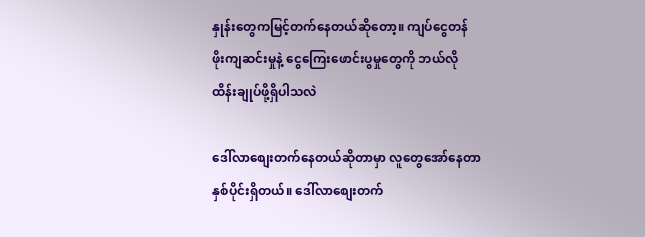နှုန်းတွေကမြင့်တက်နေတယ်ဆိုတော့။ ကျပ်ငွေတန်ဖိုးကျဆင်းမှုနဲ့ ငွေကြေးဖောင်းပွမှုတွေကို ဘယ်လိုထိန်းချုပ်ဖို့ရှိပါသလဲ

ဒေါ်လာစျေးတက်နေတယ်ဆိုတာမှာ လူတွေအော်နေတာ နှစ်ပိုင်းရှိတယ်။ ဒေါ်လာစျေးတက်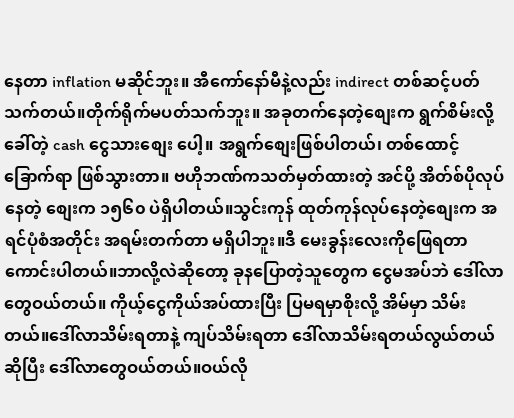နေတာ inflation မဆိုင်ဘူး။ အီကော်နော်မီနဲ့လည်း indirect တစ်ဆင့်ပတ်သက်တယ်။တိုက်ရိုက်မပတ်သက်ဘူး။ အခုတက်နေတဲ့စျေးက ရွက်စိမ်းလို့ ခေါ်တဲ့ cash ငွေသားစျေး ပေါ့။ အရွက်စျေးဖြစ်ပါတယ်၊ တစ်ထောင့်ခြောက်ရာ ဖြစ်သွားတာ။ ဗဟိုဘဏ်ကသတ်မှတ်ထားတဲ့ အင်ပို့ အိတ်စ်ပိုလုပ်နေတဲ့ စျေးက ၁၅၆၀ ပဲရှိပါတယ်။သွင်းကုန် ထုတ်ကုန်လုပ်နေတဲ့စျေးက အရင်ပုံစံအတိုင်း အရမ်းတက်တာ မရှိပါဘူး။ဒီ မေးခွန်းလေးကိုဖြေရတာကောင်းပါတယ်။ဘာလို့လဲဆိုတော့ ခုနပြောတဲ့သူတွေက ငွေမအပ်ဘဲ ဒေါ်လာတွေဝယ်တယ်။ ကိုယ့်ငွေကိုယ်အပ်ထားပြီး ပြမရမှာစိုးလို့ အိမ်မှာ သိမ်းတယ်။ဒေါ်လာသိမ်းရတာနဲ့ ကျပ်သိမ်းရတာ ဒေါ်လာသိမ်းရတယ်လွယ်တယ်ဆိုပြီး ဒေါ်လာတွေဝယ်တယ်။ဝယ်လို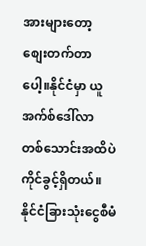အားများ‌တော့ စျေးတက်တာပေါ့။နိုင်ငံမှာ ယူအက်စ်ဒေါ်လာ တစ်သောင်းအထိပဲ ကိုင်ခွင့်ရှိတယ်။ နိုင်ငံခြားသုံးငွေစီမံ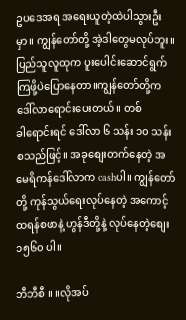ဥပဒေအရ အရေးယူတဲ့ထဲပါသွားဦးမှာ။ ကျွန်တော်တို့ အဲ့ဒါတွေမလုပ်ဘူး။ ပြည်သူလူထုက ပူးပေါင်းဆောင်ရွက်ကြဖို့ပဲပြောနေတာ။ကျွန်တော်တို့က ဒေါ်လာရောင်းပေးတယ်။ တစ်ခါ‌ရောင်းရင် ဒေါ်လာ ၆ သန်း ၁၀ သန်းစသည်ဖြင့်။ အခုစျေးတက်နေတဲ့ အမေရိကန်ဒေါ်လာက cashပါ။ ကျွန်တော်တို့ ကုန်သွယ်ရေးလုပ်နေတဲ့ အကောင့်ထရန်စဖာနဲ့ ဟွန်ဒီတို့နဲ့ လုပ်နေတဲ့စျေး ၁၅၆၀ ပါ။

ဘီဘီစီ ။ ။လိုအပ်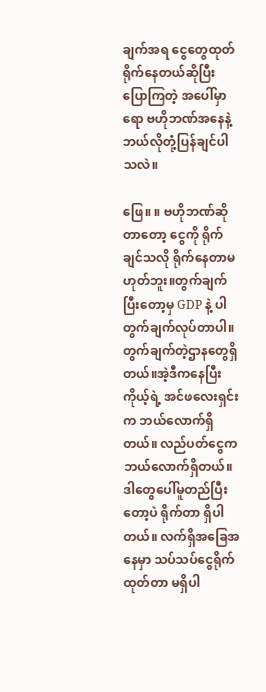ချက်အရ ငွေတွေထုတ်ရိုက်နေတယ်ဆိုပြီး ပြောကြတဲ့ အပေါ်မှာရော ဗဟိုဘဏ်အနေနဲ့ ဘယ်လိုတုံ့ပြန်ချင်ပါသလဲ။

ဖြေ။ ။ ဗဟိုဘဏ်ဆိုတာတော့ ငွေကို ရိုက်ချင်သလို ရိုက်နေတာမဟုတ်ဘူး။တွက်ချက်ပြီးတော့မှ GDP နဲ့ ပါတွက်ချက်လုပ်တာပါ။ တွက်ချက်တဲ့ဌာနတွေရှိတယ်။အဲ့ဒီကနေပြီး ကိုယ့်ရဲ့ အင်ဖလေးရှင်းက ဘယ်လောက်ရှိတယ်။ လည်ပတ်ငွေကဘယ်လောက်ရှိတယ်။ ဒါတွေပေါ်မူတည်ပြီးတော့ပဲ ရိုက်တာ ရှိပါတယ်။ လက်ရှိအခြေအနေမှာ သပ်သပ်ငွေရိုက်ထုတ်တာ မရှိပါ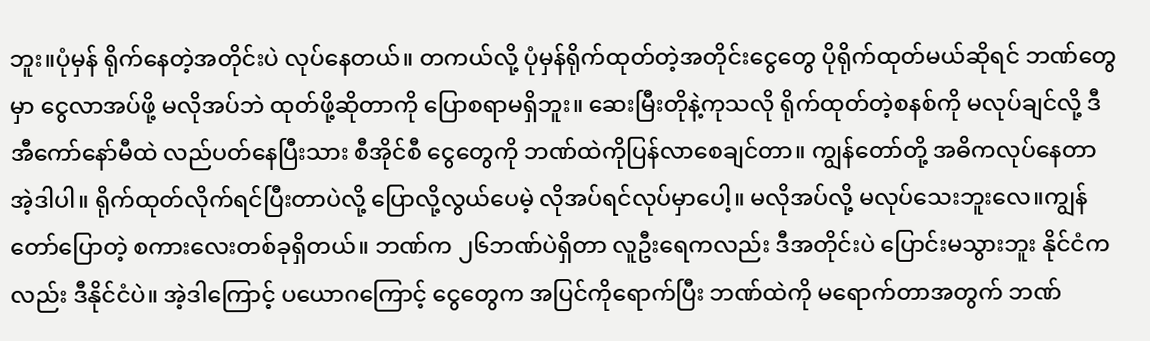ဘူး။ပုံမှန် ရိုက်နေတဲ့အတိုင်းပဲ လုပ်နေတယ်။ တကယ်လို့ ပုံမှန်ရိုက်ထုတ်တဲ့အတိုင်း‌‌ငွေတွေ ပိုရိုက်ထုတ်မယ်ဆိုရင် ဘဏ်တွေမှာ ငွေလာအပ်ဖို့ မလိုအပ်ဘဲ ထုတ်ဖို့ဆိုတာကို ပြောစရာမရှိဘူး။ ဆေးမြီးတိုနဲ့ကုသလို ရိုက်ထုတ်တဲ့စနစ်ကို မလုပ်ချင်လို့ ဒီအီကော်နော်မီထဲ လည်ပတ်နေပြီးသား စီအိုင်စီ ငွေတွေကို ဘဏ်ထဲကိုပြန်လာစေချင်တာ။ ကျွန်တော်တို့ အဓိကလုပ်နေတာ အဲ့ဒါပါ။ ရိုက်ထုတ်လိုက်ရင်ပြီးတာပဲလို့ ပြောလို့လွယ်ပေမဲ့ လိုအပ်ရင်လုပ်မှာပေါ့။ မလိုအပ်လို့ မလုပ်သေးဘူးလေ။ကျွန်တော်ပြောတဲ့ စကားလေးတစ်ခုရှိတယ်။ ဘဏ်က ၂၆ဘဏ်ပဲရှိတာ လူဦးရေကလည်း ဒီအတိုင်းပဲ ပြောင်းမသွားဘူး နိုင်ငံကလည်း ဒီနိုင်ငံပဲ။ အဲ့ဒါကြောင့် ပယောဂကြောင့် ငွေတွေက အပြင်ကိုရောက်ပြီး ဘဏ်ထဲကို မရောက်တာအတွက် ဘဏ်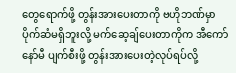တွေရောက်ဖို့ တွန်းအားပေးတာကို ဗဟိုဘဏ်မှာ‌ ပိုက်ဆံမရှိဘူးလို့ မက်ဆေ့ချ်ပေးတာကိုက အီကော်နော်မီ ပျက်စီးဖို့ တွန်းအားပေးတဲ့လုပ်ရပ်လို့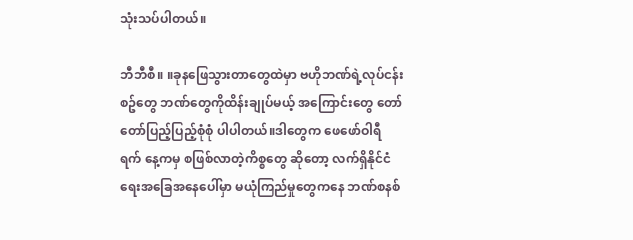သုံးသပ်ပါတယ်။

ဘီဘီစီ။ ။ခုနဖြေသွားတာတွေထဲမှာ ဗဟိုဘဏ်ရဲ့လုပ်ငန်းစဥ်တွေ ဘဏ်တွေကိုထိန်းချုပ်မယ့် အကြောင်းတွေ တော်တော်ပြည့်ပြည့်စုံစုံ ပါပါတယ်။ဒါတွေက ဖေဖော်ဝါရီ  ရက် နေ့ကမှ စဖြစ်လာတဲ့ကိစ္စတွေ ဆိုတော့ လက်ရှိနိုင်ငံရေးအခြေအနေပေါ်မှာ မယုံကြည်မှုတွေကနေ ဘဏ်စနစ်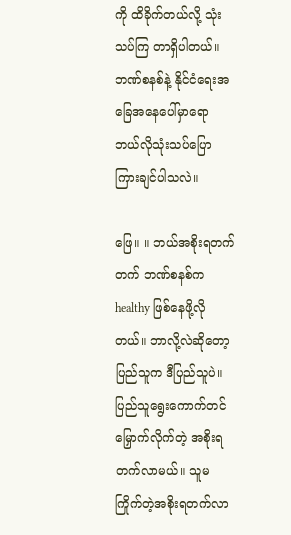ကို ထိခိုက်တယ်လို့ သုံးသပ်ကြ တာရှိပါတယ်။ ဘဏ်စနစ်နဲ့ နိုင်ငံရေးအခြေအနေပေါ်မှာရော ဘယ်လိုသုံးသပ်ပြောကြားချင်ပါသလဲ။

ဖြေ။ ။ ဘယ်အစိုးရတက်တက် ဘဏ်စနစ်က healthy ဖြစ်နေဖို့လိုတယ်။ ဘာလို့လဲဆိုတော့ ပြည်သူက ဒီပြည်သူပဲ။ ပြည်သူရွေးကောက်တင်မြှောက်လိုက်တဲ့ အစိုးရတက်လာမယ်။ သူမကြိုက်တဲ့အစိုးရတက်လာ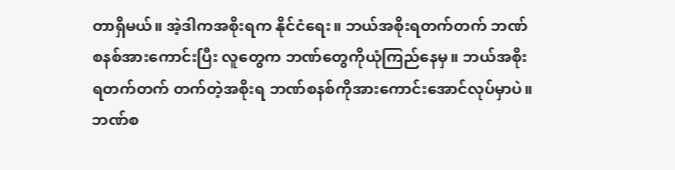တာရှိမယ်။ အဲ့ဒါကအစိုးရက နိုင်ငံရေး။ ဘယ်အစိုးရတက်တက် ဘဏ်စနစ်အားကောင်းပြီး လူတွေက ဘဏ်တွေကိုယုံကြည်နေမှ။ ဘယ်အစိုးရတက်တက် တက်တဲ့အစိုးရ ဘဏ်စနစ်ကိုအားကောင်းအောင်လုပ်မှာပဲ။ ဘဏ်စ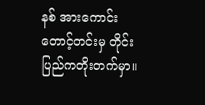နစ် အားကောင်းတောင့်တင်းမှ တိုင်းပြည်ကတိုးတက်မှာ။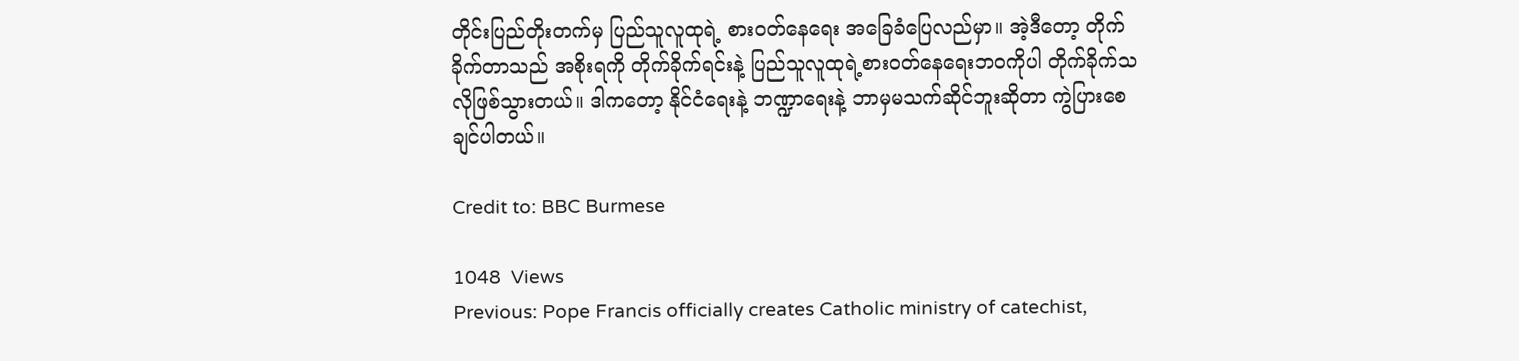တိုင်းပြည်တိုးတက်မှ ပြည်သူလူထုရဲ့ စားဝတ်နေရေး အခြေခံပြေလည်မှာ။ အဲ့ဒီတော့ တိုက်ခိုက်တာသည် အစိုးရကို တိုက်ခိုက်ရင်းနဲ့ ပြည်သူလူထုရဲ့စားဝတ်နေ‌ရေးဘဝကိုပါ တိုက်ခိုက်သလိုဖြစ်သွားတယ်။ ဒါကတော့ နိုင်ငံရေးနဲ့ ဘဏ္ဍာရေးနဲ့ ဘာမှမသက်ဆိုင်ဘူးဆိုတာ ကွဲပြားစေချင်ပါတယ်။

Credit to: BBC Burmese

1048  Views
Previous: Pope Francis officially creates Catholic ministry of catechist,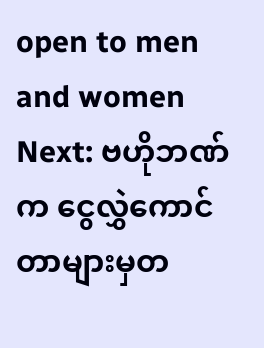open to men and women
Next: ဗဟိုဘဏ်က ငွေလွှဲကောင်တာများမှတ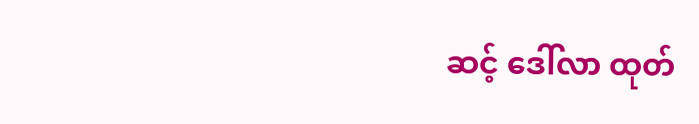ဆင့် ဒေါ်လာ ထုတ်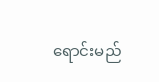ရောင်းမည်